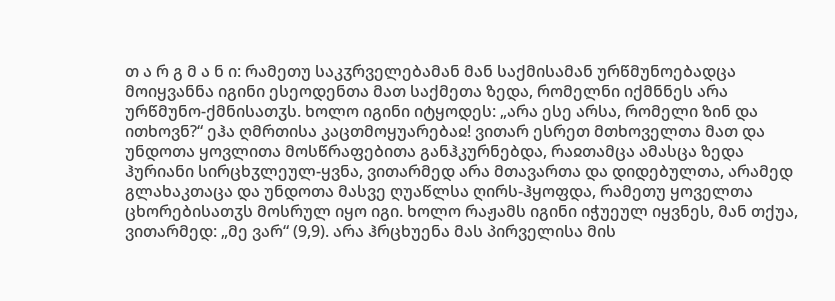თ ა რ გ მ ა ნ ი: რამეთუ საკჳრველებამან მან საქმისამან ურწმუნოებადცა მოიყვანნა იგინი ესეოდენთა მათ საქმეთა ზედა, რომელნი იქმნნეს არა ურწმუნო-ქმნისათჳს. ხოლო იგინი იტყოდეს: „არა ესე არსა, რომელი ზინ და ითხოვნ?“ ეჰა ღმრთისა კაცთმოყუარებაჲ! ვითარ ესრეთ მთხოველთა მათ და უნდოთა ყოვლითა მოსწრაფებითა განჰკურნებდა, რაჲთამცა ამასცა ზედა ჰურიანი სირცხჳლეულ-ყვნა, ვითარმედ არა მთავართა და დიდებულთა, არამედ გლახაკთაცა და უნდოთა მასვე ღუაწლსა ღირს-ჰყოფდა, რამეთუ ყოველთა ცხორებისათჳს მოსრულ იყო იგი. ხოლო რაჟამს იგინი იჭუეულ იყვნეს, მან თქუა, ვითარმედ: „მე ვარ“ (9,9). არა ჰრცხუენა მას პირველისა მის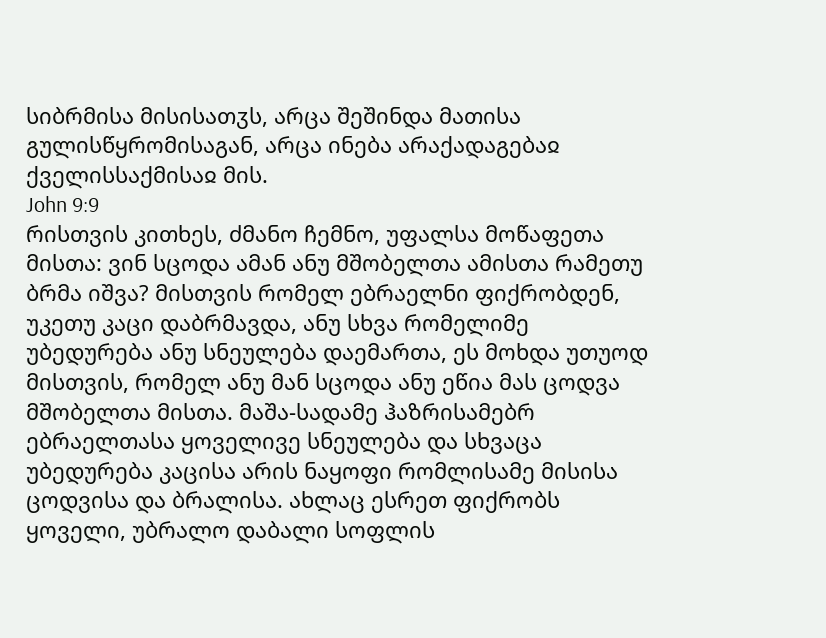სიბრმისა მისისათჳს, არცა შეშინდა მათისა გულისწყრომისაგან, არცა ინება არაქადაგებაჲ ქველისსაქმისაჲ მის.
John 9:9
რისთვის კითხეს, ძმანო ჩემნო, უფალსა მოწაფეთა მისთა: ვინ სცოდა ამან ანუ მშობელთა ამისთა რამეთუ ბრმა იშვა? მისთვის რომელ ებრაელნი ფიქრობდენ, უკეთუ კაცი დაბრმავდა, ანუ სხვა რომელიმე უბედურება ანუ სნეულება დაემართა, ეს მოხდა უთუოდ მისთვის, რომელ ანუ მან სცოდა ანუ ეწია მას ცოდვა მშობელთა მისთა. მაშა-სადამე ჰაზრისამებრ ებრაელთასა ყოველივე სნეულება და სხვაცა უბედურება კაცისა არის ნაყოფი რომლისამე მისისა ცოდვისა და ბრალისა. ახლაც ესრეთ ფიქრობს ყოველი, უბრალო დაბალი სოფლის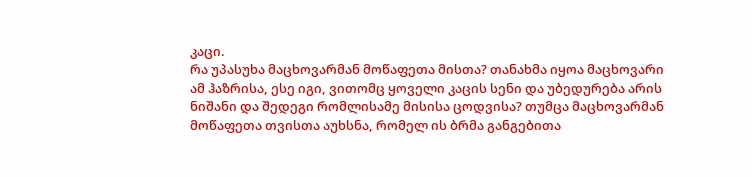კაცი.
რა უპასუხა მაცხოვარმან მოწაფეთა მისთა? თანახმა იყოა მაცხოვარი ამ ჰაზრისა, ესე იგი, ვითომც ყოველი კაცის სენი და უბედურება არის ნიშანი და შედეგი რომლისამე მისისა ცოდვისა? თუმცა მაცხოვარმან მოწაფეთა თვისთა აუხსნა, რომელ ის ბრმა განგებითა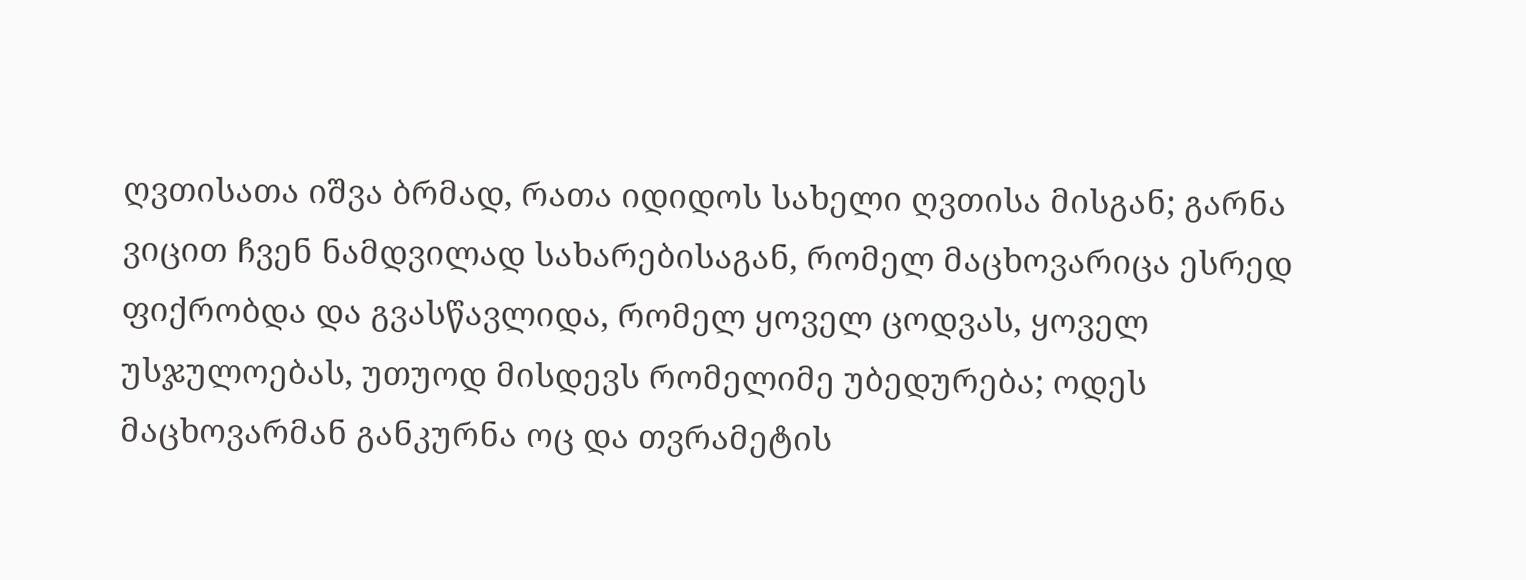ღვთისათა იშვა ბრმად, რათა იდიდოს სახელი ღვთისა მისგან; გარნა ვიცით ჩვენ ნამდვილად სახარებისაგან, რომელ მაცხოვარიცა ესრედ ფიქრობდა და გვასწავლიდა, რომელ ყოველ ცოდვას, ყოველ უსჯულოებას, უთუოდ მისდევს რომელიმე უბედურება; ოდეს მაცხოვარმან განკურნა ოც და თვრამეტის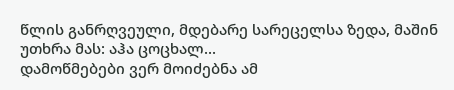წლის განრღვეული, მდებარე სარეცელსა ზედა, მაშინ უთხრა მას: აჰა ცოცხალ...
დამოწმებები ვერ მოიძებნა ამ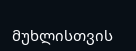მუხლისთვის